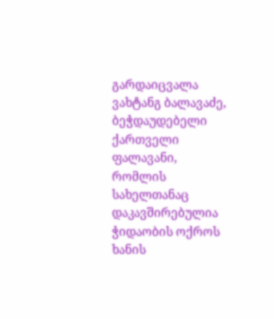გარდაიცვალა ვახტანგ ბალავაძე, ბეჭდაუდებელი ქართველი ფალავანი, რომლის სახელთანაც დაკავშირებულია ჭიდაობის ოქროს ხანის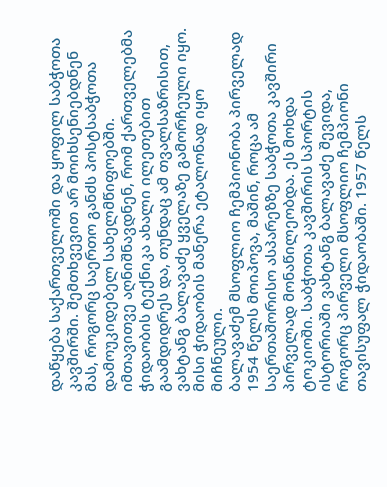დაწყება საქართველოში და ყოფილ საბჭოთა კავშირში. შემთხვევით არ მოიხსენიებდნენ მას, როგორც საერთო განძს პოსტსაბჭოთა დამოუკიდებელ სახელმწიფოებში.
იმთავითვე აღნიშნავდნენ, რომ ქართველებმა ჭიდაობის ტექნიკა ახალი ილეთებით გაამდიდრეს და, თუნდაც ამ თვალსაზრისით, ვახტანგ ბალავაძე ყველაზე გამორჩეული იყო. მისი ჭიდაობის მანერა ეტალონად იყო მიჩნეული.
ბალავაძემ მსოფლიო ჩემპიონობა პირველად 1954 წელს მოიპოვა, მაშინ, როცა ამ საერთაშორისო ასპარეზზე საბჭოთა კავშირი პირველად მონაწილეობდა. ეს მოხდა ტოკიოში. საბჭოთა კავშირის სპორტის ისტორიაში ვახტანგ ბალავაძე შევიდა, როგორც პირველი მსოფლიო ჩემპიონი თავისუფალ ჭიდაობაში. 1957 წელს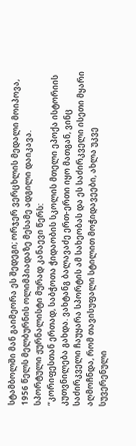სტამბოლში მან გაიმეორა ეს შედეგი; ორჯერ ვერცხლის მედალი მოიპოვა, 1956 წელს მელბურნის ოლიმპიადაზე მესამე ადგილი დაიკავა.
სპორტული ჟურნალისტი მურად კანაევი წერს:
“კორიფესთან ერთად, საბჭოთა ჭიდაობის სკოლის მთელი ეპოქა ისტორიის კუთვნილება გახდა. ვახტანგ ბალავაძე ერთ-ერთი იყო მათგან, ვინც საძირკველი ჩაუყარა სპორტის ამ სახეობას და ეს საძირკველი ისეთი მყარი აღმოჩნდა, რომ თავისუფალი სტილით მოჭიდავეები, ახლა უკვე სუვერენული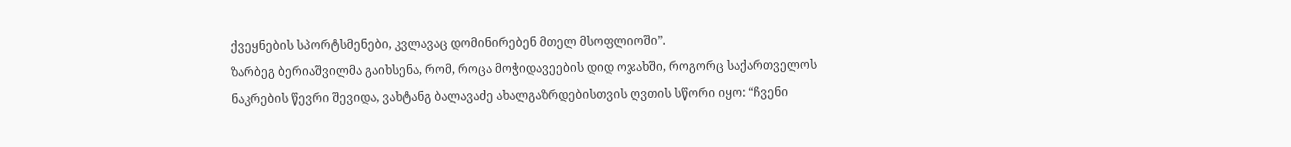ქვეყნების სპორტსმენები, კვლავაც დომინირებენ მთელ მსოფლიოში”.
ზარბეგ ბერიაშვილმა გაიხსენა, რომ, როცა მოჭიდავეების დიდ ოჯახში, როგორც საქართველოს ნაკრების წევრი შევიდა, ვახტანგ ბალავაძე ახალგაზრდებისთვის ღვთის სწორი იყო: “ჩვენი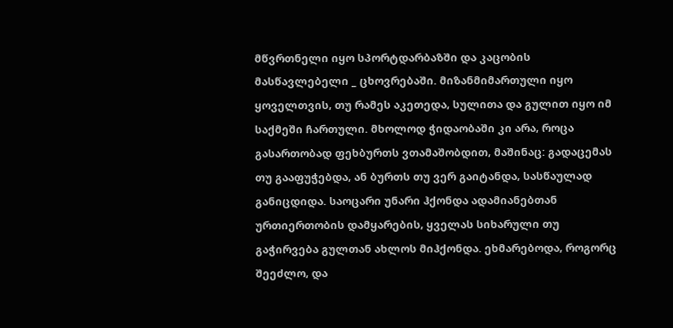მწვრთნელი იყო სპორტდარბაზში და კაცობის მასწავლებელი _ ცხოვრებაში. მიზანმიმართული იყო ყოველთვის, თუ რამეს აკეთედა, სულითა და გულით იყო იმ საქმეში ჩართული. მხოლოდ ჭიდაობაში კი არა, როცა გასართობად ფეხბურთს ვთამაშობდით, მაშინაც: გადაცემას თუ გააფუჭებდა, ან ბურთს თუ ვერ გაიტანდა, სასწაულად განიცდიდა. საოცარი უნარი ჰქონდა ადამიანებთან ურთიერთობის დამყარების, ყველას სიხარული თუ გაჭირვება გულთან ახლოს მიჰქონდა. ეხმარებოდა, როგორც შეეძლო, და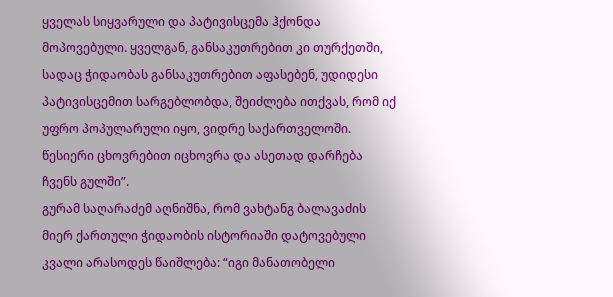ყველას სიყვარული და პატივისცემა ჰქონდა მოპოვებული. ყველგან, განსაკუთრებით კი თურქეთში, სადაც ჭიდაობას განსაკუთრებით აფასებენ, უდიდესი პატივისცემით სარგებლობდა, შეიძლება ითქვას, რომ იქ უფრო პოპულარული იყო, ვიდრე საქართველოში. წესიერი ცხოვრებით იცხოვრა და ასეთად დარჩება ჩვენს გულში”.
გურამ საღარაძემ აღნიშნა, რომ ვახტანგ ბალავაძის მიერ ქართული ჭიდაობის ისტორიაში დატოვებული კვალი არასოდეს წაიშლება: “იგი მანათობელი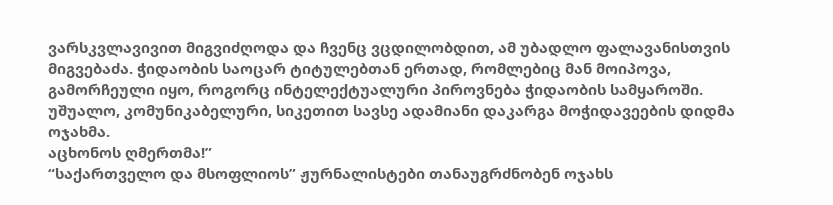ვარსკვლავივით მიგვიძღოდა და ჩვენც ვცდილობდით, ამ უბადლო ფალავანისთვის მიგვებაძა. ჭიდაობის საოცარ ტიტულებთან ერთად, რომლებიც მან მოიპოვა, გამორჩეული იყო, როგორც ინტელექტუალური პიროვნება ჭიდაობის სამყაროში. უშუალო, კომუნიკაბელური, სიკეთით სავსე ადამიანი დაკარგა მოჭიდავეების დიდმა ოჯახმა.
აცხონოს ღმერთმა!”
“საქართველო და მსოფლიოს” ჟურნალისტები თანაუგრძნობენ ოჯახს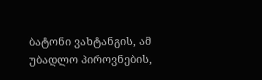ბატონი ვახტანგის, ამ უბადლო პიროვნების,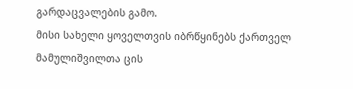გარდაცვალების გამო.
მისი სახელი ყოველთვის იბრწყინებს ქართველ მამულიშვილთა ცის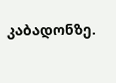კაბადონზე.